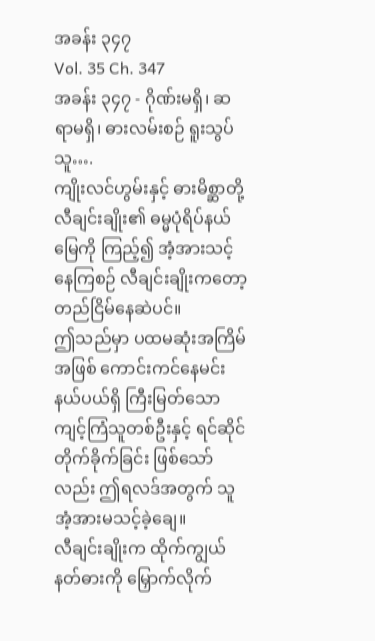အခန်း ၃၄၇
Vol. 35 Ch. 347
အခန်း ၃၄၇ - ဂိုဏ်းမရှိ၊ ဆရာမရှိ၊ ဓားလမ်းစဉ် ရူးသွပ်သူ….
ကျိုးလင်ဟွမ်းနှင့် ဓားမိစ္ဆာတို့ လီချင်းချိုး၏ ဓမ္မပုံရိပ်နယ်မြေကို ကြည့်၍ အံ့အားသင့်နေကြစဉ် လီချင်းချိုးကတော့ တည်ငြိမ်နေဆဲပင်။
ဤသည်မှာ ပထမဆုံးအကြိမ်အဖြစ် ကောင်းကင်နေမင်းနယ်ပယ်ရှိ ကြီးမြတ်သော ကျင့်ကြံသူတစ်ဦးနှင့် ရင်ဆိုင်တိုက်ခိုက်ခြင်း ဖြစ်သော်လည်း ဤရလဒ်အတွက် သူ အံ့အားမသင့်ခဲ့ချေ။
လီချင်းချိုးက ထိုက်ကျွယ်နတ်ဓားကို မြှောက်လိုက်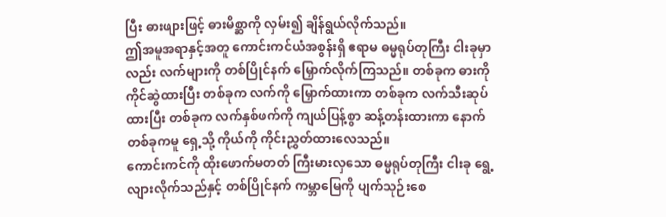ပြီး ဓားဖျားဖြင့် ဓားမိစ္ဆာကို လှမ်း၍ ချိန်ရွယ်လိုက်သည်။
ဤအမူအရာနှင့်အတူ ကောင်းကင်ယံအစွန်းရှိ ဧရာမ ဓမ္မရုပ်တုကြီး ငါးခုမှာလည်း လက်များကို တစ်ပြိုင်နက် မြှောက်လိုက်ကြသည်။ တစ်ခုက ဓားကို ကိုင်ဆွဲထားပြီး တစ်ခုက လက်ကို မြှောက်ထားကာ တစ်ခုက လက်သီးဆုပ်ထားပြီး တစ်ခုက လက်နှစ်ဖက်ကို ကျယ်ပြန့်စွာ ဆန့်တန်းထားကာ နောက်တစ်ခုကမူ ရှေ့သို့ ကိုယ်ကို ကိုင်းညွှတ်ထားလေသည်။
ကောင်းကင်ကို ထိုးဖောက်မတတ် ကြီးမားလှသော ဓမ္မရုပ်တုကြီး ငါးခု ရွေ့လျားလိုက်သည်နှင့် တစ်ပြိုင်နက် ကမ္ဘာမြေကို ပျက်သုဉ်းစေ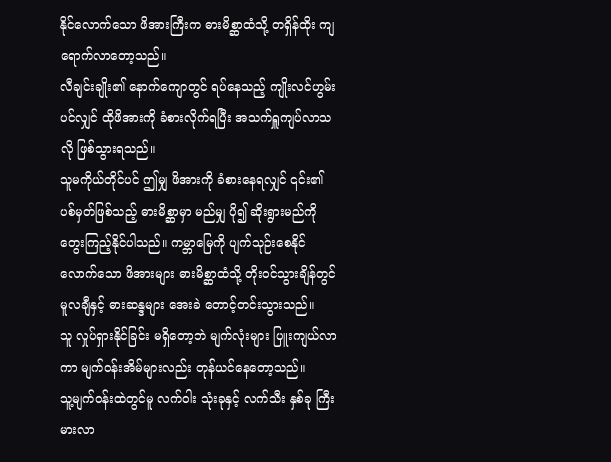နိုင်လောက်သော ဖိအားကြီးက ဓားမိစ္ဆာထံသို့ တရှိန်ထိုး ကျရောက်လာတော့သည်။
လီချင်းချိုး၏ နောက်ကျောတွင် ရပ်နေသည့် ကျိုးလင်ဟွမ်းပင်လျှင် ထိုဖိအားကို ခံစားလိုက်ရပြီး အသက်ရှူကျပ်လာသလို ဖြစ်သွားရသည်။
သူမကိုယ်တိုင်ပင် ဤမျှ ဖိအားကို ခံစားနေရလျှင် ၎င်း၏ ပစ်မှတ်ဖြစ်သည့် ဓားမိစ္ဆာမှာ မည်မျှ ပို၍ ဆိုးရွားမည်ကို တွေးကြည့်နိုင်ပါသည်။ ကမ္ဘာမြေကို ပျက်သုဉ်းစေနိုင်လောက်သော ဖိအားများ ဓားမိစ္ဆာထံသို့ တိုးဝင်သွားချိန်တွင် မူလချီနှင့် ဓားဆန္ဒများ အေးခဲ တောင့်တင်းသွားသည်။
သူ လှုပ်ရှားနိုင်ခြင်း မရှိတော့ဘဲ မျက်လုံးများ ပြူးကျယ်လာကာ မျက်ဝန်းအိမ်များလည်း တုန်ယင်နေတော့သည်။
သူ့မျက်ဝန်းထဲတွင်မူ လက်ဝါး သုံးခုနှင့် လက်သီး နှစ်ခု ကြီးမားလာ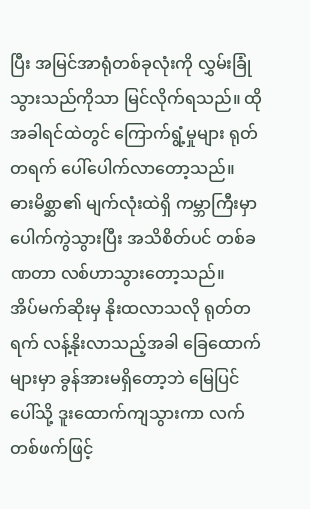ပြီး အမြင်အာရုံတစ်ခုလုံးကို လွှမ်းခြုံသွားသည်ကိုသာ မြင်လိုက်ရသည်။ ထိုအခါရင်ထဲတွင် ကြောက်ရွံ့မှုများ ရုတ်တရက် ပေါ်ပေါက်လာတော့သည်။
ဓားမိစ္ဆာ၏ မျက်လုံးထဲရှိ ကမ္ဘာကြီးမှာ ပေါက်ကွဲသွားပြီး အသိစိတ်ပင် တစ်ခဏတာ လစ်ဟာသွားတော့သည်။
အိပ်မက်ဆိုးမှ နိုးထလာသလို ရုတ်တရက် လန့်နိုးလာသည့်အခါ ခြေထောက်များမှာ ခွန်အားမရှိတော့ဘဲ မြေပြင်ပေါ်သို့ ဒူးထောက်ကျသွားကာ လက်တစ်ဖက်ဖြင့်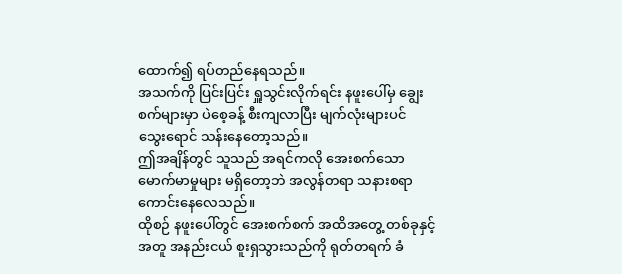ထောက်၍ ရပ်တည်နေရသည်။
အသက်ကို ပြင်းပြင်း ရှူသွင်းလိုက်ရင်း နဖူးပေါ်မှ ချွေးစက်များမှာ ပဲစေ့ခန့် စီးကျလာပြီး မျက်လုံးများပင် သွေးရောင် သန်းနေတော့သည်။
ဤအချိန်တွင် သူသည် အရင်ကလို အေးစက်သော မောက်မာမှုများ မရှိတော့ဘဲ အလွန်တရာ သနားစရာ ကောင်းနေလေသည်။
ထိုစဉ် နဖူးပေါ်တွင် အေးစက်စက် အထိအတွေ့ တစ်ခုနှင့်အတူ အနည်းငယ် စူးရှသွားသည်ကို ရုတ်တရက် ခံ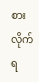စားလိုက်ရ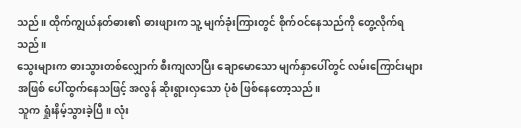သည်။ ထိုက်ကျွယ်နတ်ဓား၏ ဓားဖျားက သူ့ မျက်ခုံးကြားတွင် စိုက်ဝင်နေသည်ကို တွေ့လိုက်ရသည်။
သွေးများက ဓားသွားတစ်လျှောက် စီးကျလာပြီး ချောမောသော မျက်နှာပေါ်တွင် လမ်းကြောင်းများ အဖြစ် ပေါ်ထွက်နေသဖြင့် အလွန် ဆိုးရွားလှသော ပုံစံ ဖြစ်နေတော့သည်။
သူက ရှုံးနိမ့်သွားခဲ့ပြီ။ လုံး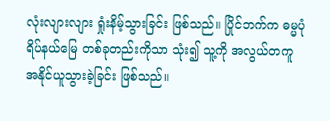လုံးလျားလျား ရှုံးနိမ့်သွားခြင်း ဖြစ်သည်။ ပြိုင်ဘက်က ဓမ္မပုံရိပ်နယ်မြေ တစ်ခုတည်းကိုသာ သုံး၍ သူ့ကို အလွယ်တကူ အနိုင်ယူသွားခဲ့ခြင်း ဖြစ်သည်။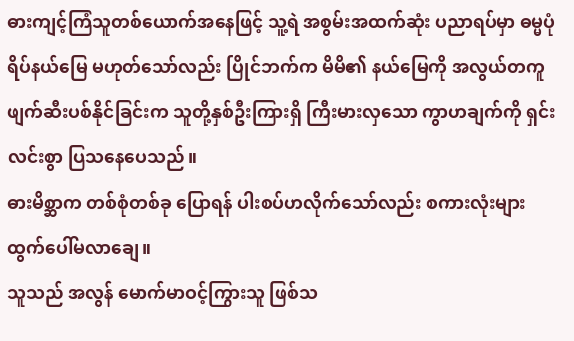ဓားကျင့်ကြံသူတစ်ယောက်အနေဖြင့် သူ့ရဲ အစွမ်းအထက်ဆုံး ပညာရပ်မှာ ဓမ္မပုံရိပ်နယ်မြေ မဟုတ်သော်လည်း ပြိုင်ဘက်က မိမိ၏ နယ်မြေကို အလွယ်တကူ ဖျက်ဆီးပစ်နိုင်ခြင်းက သူတို့နှစ်ဦးကြားရှိ ကြီးမားလှသော ကွာဟချက်ကို ရှင်းလင်းစွာ ပြသနေပေသည်။
ဓားမိစ္ဆာက တစ်စုံတစ်ခု ပြောရန် ပါးစပ်ဟလိုက်သော်လည်း စကားလုံးများ ထွက်ပေါ်မလာချေ။
သူသည် အလွန် မောက်မာဝင့်ကြွားသူ ဖြစ်သ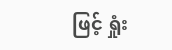ဖြင့် ရှုံး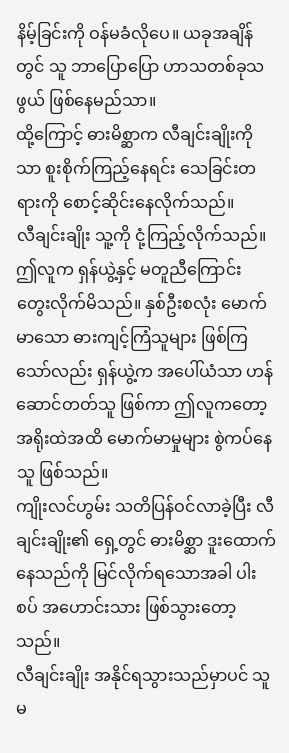နိမ့်ခြင်းကို ဝန်မခံလိုပေ။ ယခုအချိန်တွင် သူ ဘာပြောပြော ဟာသတစ်ခုသဖွယ် ဖြစ်နေမည်သာ။
ထို့ကြောင့် ဓားမိစ္ဆာက လီချင်းချိုးကိုသာ စူးစိုက်ကြည့်နေရင်း သေခြင်းတရားကို စောင့်ဆိုင်းနေလိုက်သည်။
လီချင်းချိုး သူ့ကို ငုံ့ကြည့်လိုက်သည်။ ဤလူက ရှန်ယွဲ့နှင့် မတူညီကြောင်း တွေးလိုက်မိသည်။ နှစ်ဦးစလုံး မောက်မာသော ဓားကျင့်ကြံသူများ ဖြစ်ကြသော်လည်း ရှန်ယွဲ့က အပေါ်ယံသာ ဟန်ဆောင်တတ်သူ ဖြစ်ကာ ဤလူကတော့ အရိုးထဲအထိ မောက်မာမှုများ စွဲကပ်နေသူ ဖြစ်သည်။
ကျိုးလင်ဟွမ်း သတိပြန်ဝင်လာခဲ့ပြီး လီချင်းချိုး၏ ရှေ့တွင် ဓားမိစ္ဆာ ဒူးထောက်နေသည်ကို မြင်လိုက်ရသောအခါ ပါးစပ် အဟောင်းသား ဖြစ်သွားတော့သည်။
လီချင်းချိုး အနိုင်ရသွားသည်မှာပင် သူမ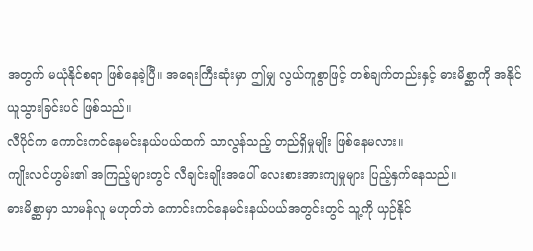အတွက် မယုံနိုင်စရာ ဖြစ်နေခဲ့ပြီ။ အရေးကြီးဆုံးမှာ ဤမျှ လွယ်ကူစွာဖြင့် တစ်ချက်တည်းနှင့် ဓားမိစ္ဆာကို အနိုင်ယူသွားခြင်းပင် ဖြစ်သည်။
လီပိုင်က ကောင်းကင်နေမင်းနယ်ပယ်ထက် သာလွန်သည့် တည်ရှိမှုမျိုး ဖြစ်နေမလား။
ကျိုးလင်ဟွမ်း၏ အကြည့်များတွင် လီချင်းချိုးအပေါ် လေးစားအားကျမှုများ ပြည့်နှက်နေသည်။
ဓားမိစ္ဆာမှာ သာမန်လူ မဟုတ်ဘဲ ကောင်းကင်နေမင်းနယ်ပယ်အတွင်းတွင် သူ့ကို ယှဉ်နိုင်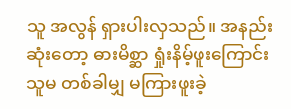သူ အလွန် ရှားပါးလှသည်။ အနည်းဆုံးတော့ ဓားမိစ္ဆာ ရှုံးနိမ့်ဖူးကြောင်း သူမ တစ်ခါမျှ မကြားဖူးခဲ့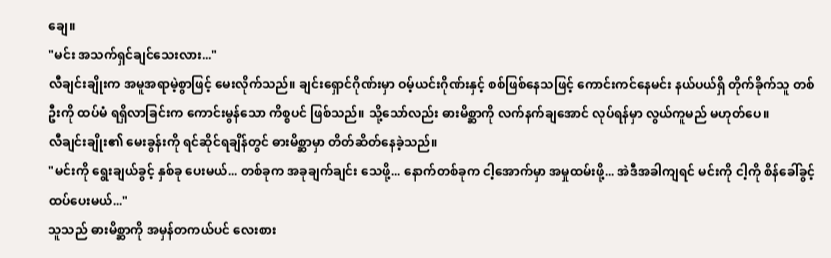ချေ။
"မင်း အသက်ရှင်ချင်သေးလား..."
လီချင်းချိုးက အမူအရာမဲ့စွာဖြင့် မေးလိုက်သည်။ ချင်းရှောင်ဂိုဏ်းမှာ ဝမ့်ယင်းဂိုဏ်းနှင့် စစ်ဖြစ်နေသဖြင့် ကောင်းကင်နေမင်း နယ်ပယ်ရှိ တိုက်ခိုက်သူ တစ်ဦးကို ထပ်မံ ရရှိလာခြင်းက ကောင်းမွန်သော ကိစ္စပင် ဖြစ်သည်။ သို့သော်လည်း ဓားမိစ္ဆာကို လက်နက်ချအောင် လုပ်ရန်မှာ လွယ်ကူမည် မဟုတ်ပေ။
လီချင်းချိုး၏ မေးခွန်းကို ရင်ဆိုင်ရချိန်တွင် ဓားမိစ္ဆာမှာ တိတ်ဆိတ်နေခဲ့သည်။
"မင်းကို ရွေးချယ်ခွင့် နှစ်ခု ပေးမယ်... တစ်ခုက အခုချက်ချင်း သေဖို့... နောက်တစ်ခုက ငါ့အောက်မှာ အမှုထမ်းဖို့... အဲဒီအခါကျရင် မင်းကို ငါ့ကို စိန်ခေါ်ခွင့် ထပ်ပေးမယ်..."
သူသည် ဓားမိစ္ဆာကို အမှန်တကယ်ပင် လေးစား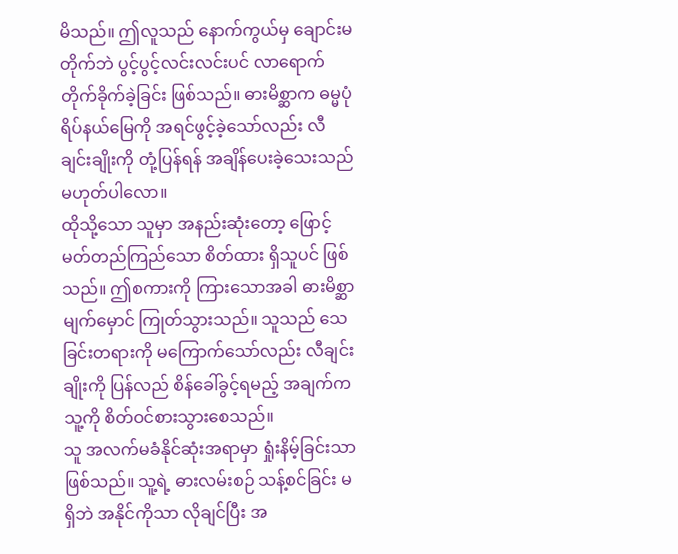မိသည်။ ဤလူသည် နောက်ကွယ်မှ ချောင်းမတိုက်ဘဲ ပွင့်ပွင့်လင်းလင်းပင် လာရောက် တိုက်ခိုက်ခဲ့ခြင်း ဖြစ်သည်။ ဓားမိစ္ဆာက ဓမ္မပုံရိပ်နယ်မြေကို အရင်ဖွင့်ခဲ့သော်လည်း လီချင်းချိုးကို တုံ့ပြန်ရန် အချိန်ပေးခဲ့သေးသည် မဟုတ်ပါလော။
ထိုသို့သော သူမှာ အနည်းဆုံးတော့ ဖြောင့်မတ်တည်ကြည်သော စိတ်ထား ရှိသူပင် ဖြစ်သည်။ ဤစကားကို ကြားသောအခါ ဓားမိစ္ဆာ မျက်မှောင် ကြုတ်သွားသည်။ သူသည် သေခြင်းတရားကို မကြောက်သော်လည်း လီချင်းချိုးကို ပြန်လည် စိန်ခေါ်ခွင့်ရမည့် အချက်က သူ့ကို စိတ်ဝင်စားသွားစေသည်။
သူ အလက်မခံနိုင်ဆုံးအရာမှာ ရှုံးနိမ့်ခြင်းသာ ဖြစ်သည်။ သူ့ရဲ့ ဓားလမ်းစဉ် သန့်စင်ခြင်း မရှိဘဲ အနိုင်ကိုသာ လိုချင်ပြီး အ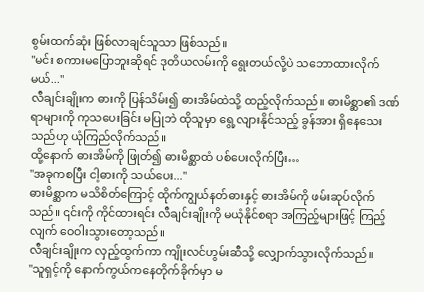စွမ်းထက်ဆုံး ဖြစ်လာချင်သူသာ ဖြစ်သည်။
"မင်း စကားမပြောဘူးဆိုရင် ဒုတိယလမ်းကို ရွေးတယ်လို့ပဲ သဘောထားလိုက်မယ်..."
လီချင်းချိုးက ဓားကို ပြန်သိမ်း၍ ဓားအိမ်ထဲသို့ ထည့်လိုက်သည်။ ဓားမိစ္ဆာ၏ ဒဏ်ရာများကို ကုသပေးခြင်း မပြုဘဲ ထိုသူမှာ ရွေ့လျားနိုင်သည့် ခွန်အား ရှိနေသေးသည်ဟု ယုံကြည်လိုက်သည်။
ထို့နောက် ဓားအိမ်ကို ဖြုတ်၍ ဓားမိစ္ဆာထံ ပစ်ပေးလိုက်ပြီး…
"အခုကစပြီး ငါ့ဓားကို သယ်ပေး..."
ဓားမိစ္ဆာက မသိစိတ်ကြောင့် ထိုက်ကျွယ်နတ်ဓားနှင့် ဓားအိမ်ကို ဖမ်းဆုပ်လိုက်သည်။ ၎င်းကို ကိုင်ထားရင်း လီချင်းချိုးကို မယုံနိုင်စရာ အကြည့်များဖြင့် ကြည့်လျက် ဝေဝါးသွားတော့သည်။
လီချင်းချိုးက လှည့်ထွက်ကာ ကျိုးလင်ဟွမ်းဆီသို့ လျှောက်သွားလိုက်သည်။
"သူရှင့်ကို နောက်ကွယ်ကနေတိုက်ခိုက်မှာ မ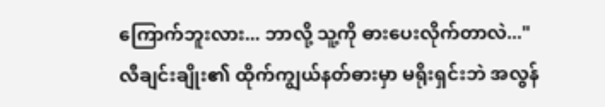ကြောက်ဘူးလား... ဘာလို့ သူ့ကို ဓားပေးလိုက်တာလဲ..."
လီချင်းချိုး၏ ထိုက်ကျွယ်နတ်ဓားမှာ မရိုးရှင်းဘဲ အလွန်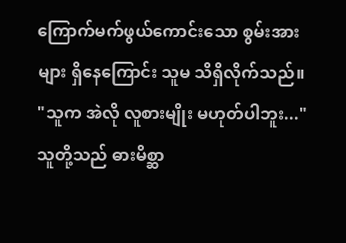ကြောက်မက်ဖွယ်ကောင်းသော စွမ်းအားများ ရှိနေကြောင်း သူမ သိရှိလိုက်သည်။
"သူက အဲလို လူစားမျိုး မဟုတ်ပါဘူး..."
သူတို့သည် ဓားမိစ္ဆာ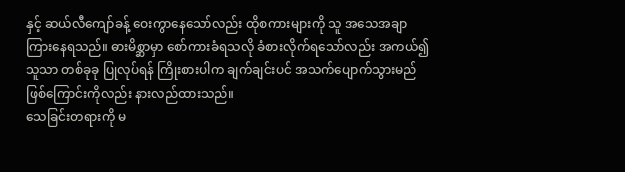နှင့် ဆယ်လီကျော်ခန့် ဝေးကွာနေသော်လည်း ထိုစကားများကို သူ အသေအချာ ကြားနေရသည်။ ဓားမိစ္ဆာမှာ စော်ကားခံရသလို ခံစားလိုက်ရသော်လည်း အကယ်၍ သူသာ တစ်ခုခု ပြုလုပ်ရန် ကြိုးစားပါက ချက်ချင်းပင် အသက်ပျောက်သွားမည် ဖြစ်ကြောင်းကိုလည်း နားလည်ထားသည်။
သေခြင်းတရားကို မ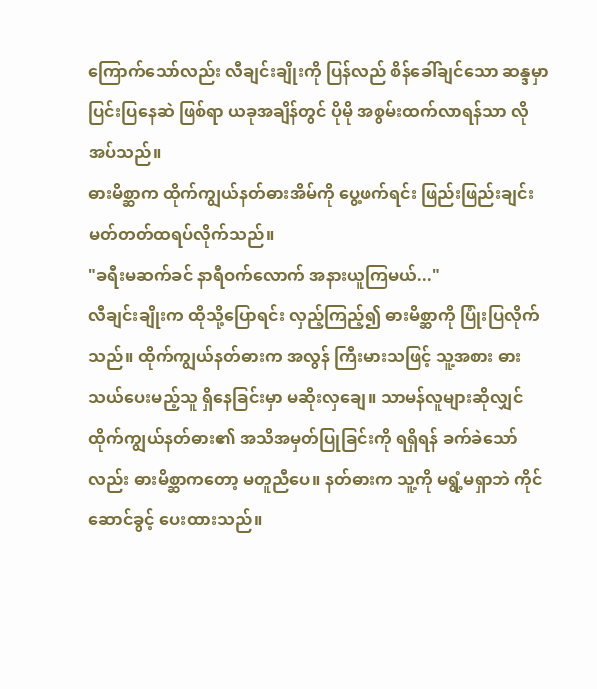ကြောက်သော်လည်း လီချင်းချိုးကို ပြန်လည် စိန်ခေါ်ချင်သော ဆန္ဒမှာ ပြင်းပြနေဆဲ ဖြစ်ရာ ယခုအချိန်တွင် ပိုမို အစွမ်းထက်လာရန်သာ လိုအပ်သည်။
ဓားမိစ္ဆာက ထိုက်ကျွယ်နတ်ဓားအိမ်ကို ပွေ့ဖက်ရင်း ဖြည်းဖြည်းချင်း မတ်တတ်ထရပ်လိုက်သည်။
"ခရီးမဆက်ခင် နာရီဝက်လောက် အနားယူကြမယ်..."
လီချင်းချိုးက ထိုသို့ပြောရင်း လှည့်ကြည့်၍ ဓားမိစ္ဆာကို ပြုံးပြလိုက်သည်။ ထိုက်ကျွယ်နတ်ဓားက အလွန် ကြီးမားသဖြင့် သူ့အစား ဓားသယ်ပေးမည့်သူ ရှိနေခြင်းမှာ မဆိုးလှချေ။ သာမန်လူများဆိုလျှင် ထိုက်ကျွယ်နတ်ဓား၏ အသိအမှတ်ပြုခြင်းကို ရရှိရန် ခက်ခဲသော်လည်း ဓားမိစ္ဆာကတော့ မတူညီပေ။ နတ်ဓားက သူ့ကို မရွံ့မရှာဘဲ ကိုင်ဆောင်ခွင့် ပေးထားသည်။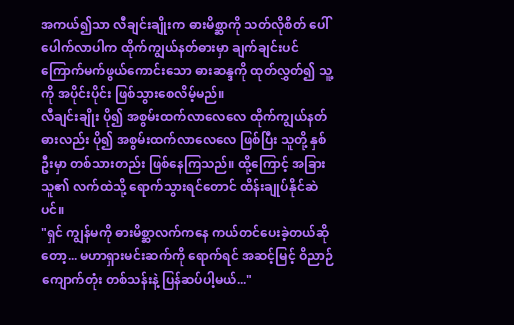အကယ်၍သာ လီချင်းချိုးက ဓားမိစ္ဆာကို သတ်လိုစိတ် ပေါ်ပေါက်လာပါက ထိုက်ကျွယ်နတ်ဓားမှာ ချက်ချင်းပင် ကြောက်မက်ဖွယ်ကောင်းသော ဓားဆန္ဒကို ထုတ်လွှတ်၍ သူ့ကို အပိုင်းပိုင်း ဖြစ်သွားစေလိမ့်မည်။
လီချင်းချိုး ပို၍ အစွမ်းထက်လာလေလေ ထိုက်ကျွယ်နတ်ဓားလည်း ပို၍ အစွမ်းထက်လာလေလေ ဖြစ်ပြီး သူတို့ နှစ်ဦးမှာ တစ်သားတည်း ဖြစ်နေကြသည်။ ထို့ကြောင့် အခြားသူ၏ လက်ထဲသို့ ရောက်သွားရင်တောင် ထိန်းချုပ်နိုင်ဆဲပင်။
"ရှင် ကျွန်မကို ဓားမိစ္ဆာလက်ကနေ ကယ်တင်ပေးခဲ့တယ်ဆိုတော့... မဟာရှားမင်းဆက်ကို ရောက်ရင် အဆင့်မြင့် ဝိညာဉ်ကျောက်တုံး တစ်သန်းနဲ့ ပြန်ဆပ်ပါ့မယ်..."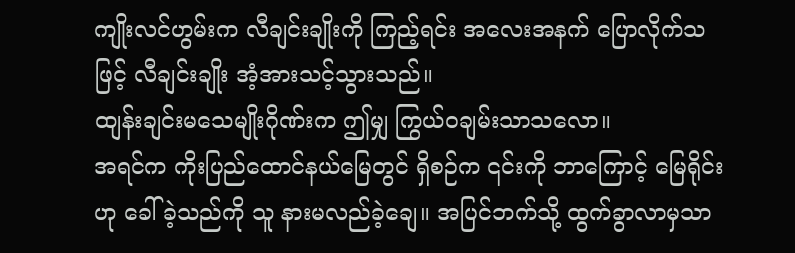ကျိုးလင်ဟွမ်းက လီချင်းချိုးကို ကြည့်ရင်း အလေးအနက် ပြောလိုက်သဖြင့် လီချင်းချိုး အံ့အားသင့်သွားသည်။
ထျန်းချင်းမသေမျိုးဂိုဏ်းက ဤမျှ ကြွယ်ဝချမ်းသာသလော။
အရင်က ကိုးပြည်ထောင်နယ်မြေတွင် ရှိစဉ်က ၎င်းကို ဘာကြောင့် မြေရိုင်းဟု ခေါ်ခဲ့သည်ကို သူ နားမလည်ခဲ့ချေ။ အပြင်ဘက်သို့ ထွက်ခွာလာမှသာ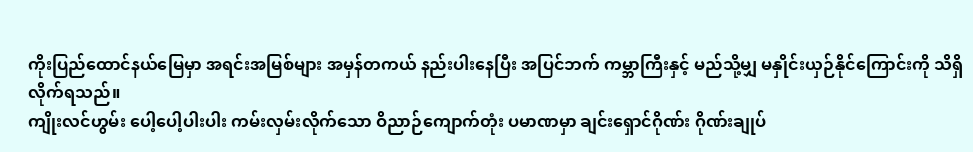ကိုးပြည်ထောင်နယ်မြေမှာ အရင်းအမြစ်များ အမှန်တကယ် နည်းပါးနေပြီး အပြင်ဘက် ကမ္ဘာကြီးနှင့် မည်သို့မျှ မနှိုင်းယှဉ်နိုင်ကြောင်းကို သိရှိလိုက်ရသည်။
ကျိုးလင်ဟွမ်း ပေါ့ပေါ့ပါးပါး ကမ်းလှမ်းလိုက်သော ဝိညာဉ်ကျောက်တုံး ပမာဏမှာ ချင်းရှောင်ဂိုဏ်း ဂိုဏ်းချုပ်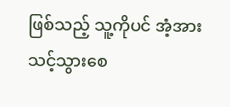ဖြစ်သည့် သူ့ကိုပင် အံ့အားသင့်သွားစေ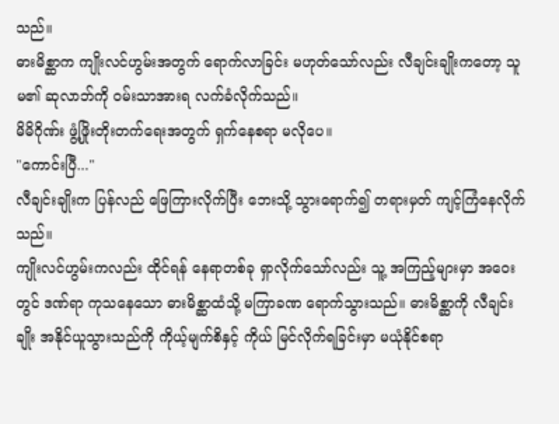သည်။
ဓားမိစ္ဆာက ကျိုးလင်ဟွမ်းအတွက် ရောက်လာခြင်း မဟုတ်သော်လည်း လီချင်းချိုးကတော့ သူမ၏ ဆုလာဘ်ကို ဝမ်းသာအားရ လက်ခံလိုက်သည်။
မိမိဂိုဏ်း ဖွံ့ဖြိုးတိုးတက်ရေးအတွက် ရှက်နေစရာ မလိုပေ။
"ကောင်းပြီ..."
လီချင်းချိုးက ပြန်လည် ဖြေကြားလိုက်ပြီး ဘေးသို့ သွားရောက်၍ တရားမှတ် ကျင့်ကြံနေလိုက်သည်။
ကျိုးလင်ဟွမ်းကလည်း ထိုင်ရန် နေရာတစ်ခု ရှာလိုက်သော်လည်း သူ့ အကြည့်များမှာ အဝေးတွင် ဒဏ်ရာ ကုသနေသော ဓားမိစ္ဆာထံသို့ မကြာခဏ ရောက်သွားသည်။ ဓားမိစ္ဆာကို လီချင်းချိုး အနိုင်ယူသွားသည်ကို ကိုယ့်မျက်စိနှင့် ကိုယ် မြင်လိုက်ရခြင်းမှာ မယုံနိုင်စရာ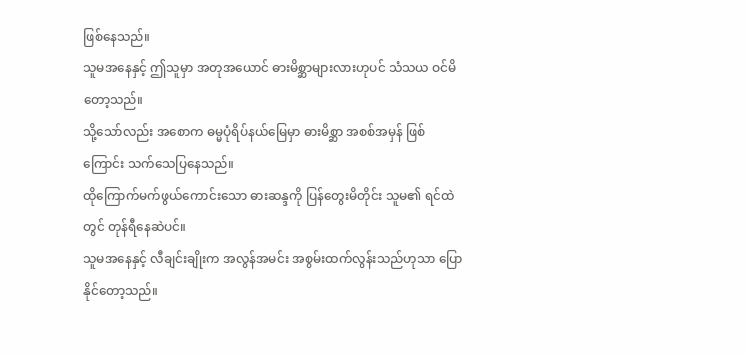ဖြစ်နေသည်။
သူမအနေနှင့် ဤသူမှာ အတုအယောင် ဓားမိစ္ဆာများလားဟုပင် သံသယ ဝင်မိတော့သည်။
သို့သော်လည်း အစောက ဓမ္မပုံရိပ်နယ်မြေမှာ ဓားမိစ္ဆာ အစစ်အမှန် ဖြစ်ကြောင်း သက်သေပြနေသည်။
ထိုကြောက်မက်ဖွယ်ကောင်းသော ဓားဆန္ဒကို ပြန်တွေးမိတိုင်း သူမ၏ ရင်ထဲတွင် တုန်ရီနေဆဲပင်။
သူမအနေနှင့် လီချင်းချိုးက အလွန်အမင်း အစွမ်းထက်လွန်းသည်ဟုသာ ပြောနိုင်တော့သည်။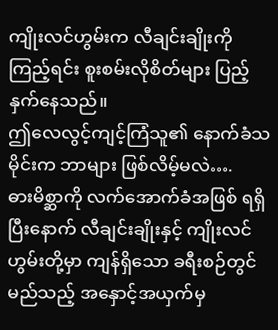ကျိုးလင်ဟွမ်းက လီချင်းချိုးကို ကြည့်ရင်း စူးစမ်းလိုစိတ်များ ပြည့်နှက်နေသည်။
ဤလေလွင့်ကျင့်ကြံသူ၏ နောက်ခံသမိုင်းက ဘာများ ဖြစ်လိမ့်မလဲ….
ဓားမိစ္ဆာကို လက်အောက်ခံအဖြစ် ရရှိပြီးနောက် လီချင်းချိုးနှင့် ကျိုးလင်ဟွမ်းတို့မှာ ကျန်ရှိသော ခရီးစဉ်တွင် မည်သည့် အနှောင့်အယှက်မှ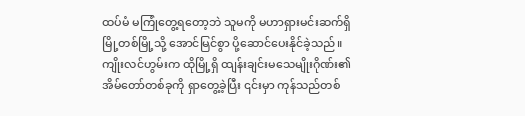ထပ်မံ မကြုံတွေ့ရတော့ဘဲ သူမကို မဟာရှားမင်းဆက်ရှိ မြို့တစ်မြို့သို့ အောင်မြင်စွာ ပို့ဆောင်ပေးနိုင်ခဲ့သည်။
ကျိုးလင်ဟွမ်းက ထိုမြို့ရှိ ထျန်းချင်းမသေမျိုးဂိုဏ်း၏ အိမ်တော်တစ်ခုကို ရှာတွေ့ခဲ့ပြီး ၎င်းမှာ ကုန်သည်တစ်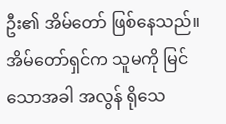ဦး၏ အိမ်တော် ဖြစ်နေသည်။ အိမ်တော်ရှင်က သူမကို မြင်သောအခါ အလွန် ရိုသေ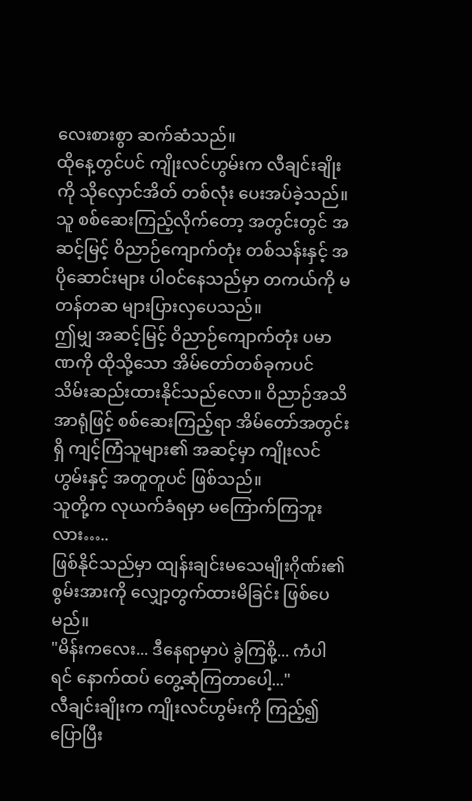လေးစားစွာ ဆက်ဆံသည်။
ထိုနေ့တွင်ပင် ကျိုးလင်ဟွမ်းက လီချင်းချိုးကို သိုလှောင်အိတ် တစ်လုံး ပေးအပ်ခဲ့သည်။ သူ စစ်ဆေးကြည့်လိုက်တော့ အတွင်းတွင် အဆင့်မြင့် ဝိညာဉ်ကျောက်တုံး တစ်သန်းနှင့် အပိုဆောင်းများ ပါဝင်နေသည်မှာ တကယ်ကို မတန်တဆ များပြားလှပေသည်။
ဤမျှ အဆင့်မြင့် ဝိညာဉ်ကျောက်တုံး ပမာဏကို ထိုသို့သော အိမ်တော်တစ်ခုကပင် သိမ်းဆည်းထားနိုင်သည်လော။ ဝိညာဉ်အသိအာရုံဖြင့် စစ်ဆေးကြည့်ရာ အိမ်တော်အတွင်းရှိ ကျင့်ကြံသူများ၏ အဆင့်မှာ ကျိုးလင်ဟွမ်းနှင့် အတူတူပင် ဖြစ်သည်။
သူတို့က လုယက်ခံရမှာ မကြောက်ကြဘူးလား…..
ဖြစ်နိုင်သည်မှာ ထျန်းချင်းမသေမျိုးဂိုဏ်း၏ စွမ်းအားကို လျှော့တွက်ထားမိခြင်း ဖြစ်ပေမည်။
"မိန်းကလေး... ဒီနေရာမှာပဲ ခွဲကြစို့... ကံပါရင် နောက်ထပ် တွေ့ဆုံကြတာပေါ့..."
လီချင်းချိုးက ကျိုးလင်ဟွမ်းကို ကြည့်၍ ပြောပြီး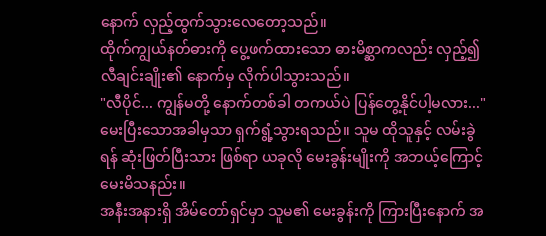နောက် လှည့်ထွက်သွားလေတော့သည်။
ထိုက်ကျွယ်နတ်ဓားကို ပွေ့ဖက်ထားသော ဓားမိစ္ဆာကလည်း လှည့်၍ လီချင်းချိုး၏ နောက်မှ လိုက်ပါသွားသည်။
"လီပိုင်... ကျွန်မတို့ နောက်တစ်ခါ တကယ်ပဲ ပြန်တွေ့နိုင်ပါ့မလား..."
မေးပြီးသောအခါမှသာ ရှက်ရွံ့သွားရသည်။ သူမ ထိုသူနှင့် လမ်းခွဲရန် ဆုံးဖြတ်ပြီးသား ဖြစ်ရာ ယခုလို မေးခွန်းမျိုးကို အဘယ့်ကြောင့် မေးမိသနည်း။
အနီးအနားရှိ အိမ်တော်ရှင်မှာ သူမ၏ မေးခွန်းကို ကြားပြီးနောက် အ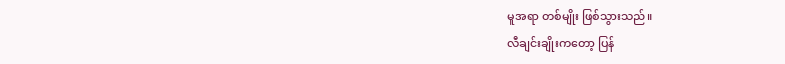မူအရာ တစ်မျိုး ဖြစ်သွားသည်။
လီချင်းချိုးကတော့ ပြန်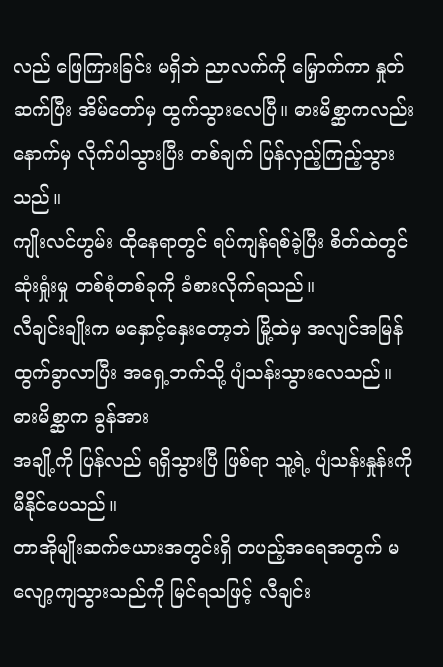လည် ဖြေကြားခြင်း မရှိဘဲ ညာလက်ကို မြှောက်ကာ နှုတ်ဆက်ပြီး အိမ်တော်မှ ထွက်သွားလေပြီ။ ဓားမိစ္ဆာကလည်း နောက်မှ လိုက်ပါသွားပြီး တစ်ချက် ပြန်လှည့်ကြည့်သွားသည်။
ကျိုးလင်ဟွမ်း ထိုနေရာတွင် ရပ်ကျန်ရစ်ခဲ့ပြီး စိတ်ထဲတွင် ဆုံးရှုံးမှု တစ်စုံတစ်ခုကို ခံစားလိုက်ရသည်။
လီချင်းချိုးက မနှောင့်နှေးတော့ဘဲ မြို့ထဲမှ အလျင်အမြန် ထွက်ခွာလာပြီး အရှေ့ဘက်သို့ ပျံသန်းသွားလေသည်။
ဓားမိစ္ဆာက ခွန်အား
အချို့ကို ပြန်လည် ရရှိသွားပြီ ဖြစ်ရာ သူ့ရဲ့ ပျံသန်းနှုန်းကို မီနိုင်ပေသည်။
တာအိုမျိုးဆက်ဇယားအတွင်းရှိ တပည့်အရေအတွက် မလျော့ကျသွားသည်ကို မြင်ရသဖြင့် လီချင်း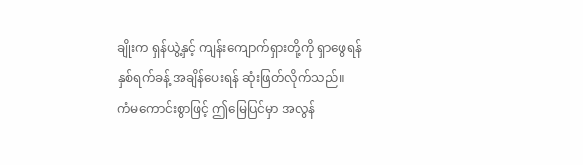ချိုးက ရှန်ယွဲ့နှင့် ကျန်းကျောက်ရှားတို့ကို ရှာဖွေရန် နှစ်ရက်ခန့် အချိန်ပေးရန် ဆုံးဖြတ်လိုက်သည်။
ကံမကောင်းစွာဖြင့် ဤမြေပြင်မှာ အလွန်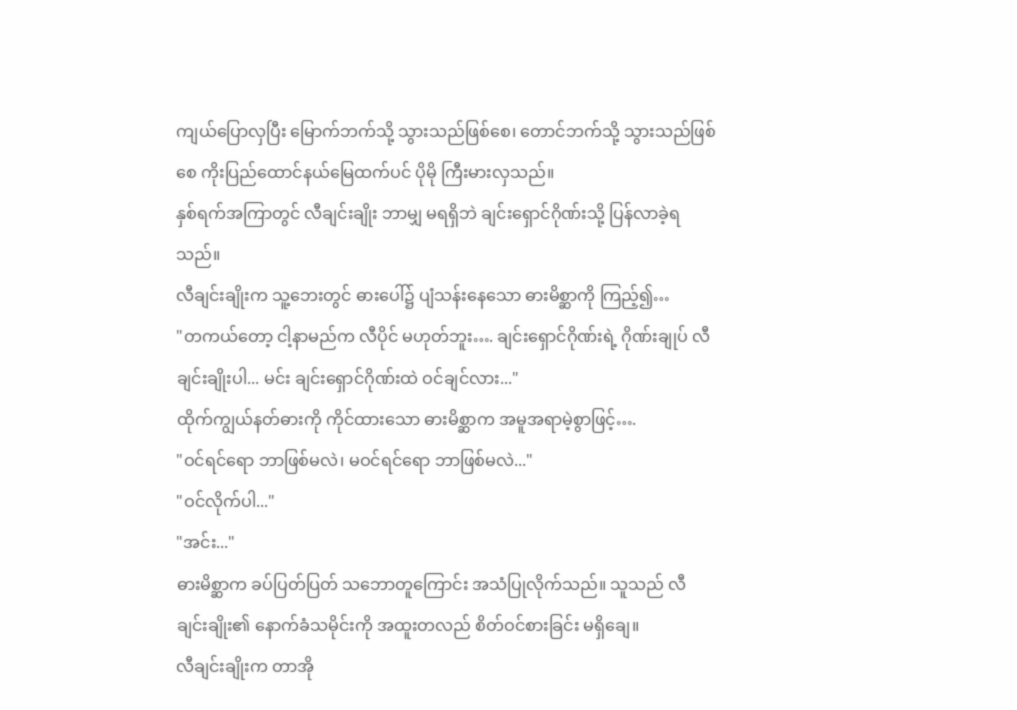ကျယ်ပြောလှပြီး မြောက်ဘက်သို့ သွားသည်ဖြစ်စေ၊ တောင်ဘက်သို့ သွားသည်ဖြစ်စေ ကိုးပြည်ထောင်နယ်မြေထက်ပင် ပိုမို ကြီးမားလှသည်။
နှစ်ရက်အကြာတွင် လီချင်းချိုး ဘာမျှ မရရှိဘဲ ချင်းရှောင်ဂိုဏ်းသို့ ပြန်လာခဲ့ရသည်။
လီချင်းချိုးက သူ့ဘေးတွင် ဓားပေါ်၌ ပျံသန်းနေသော ဓားမိစ္ဆာကို ကြည့်၍…
"တကယ်တော့ ငါ့နာမည်က လီပိုင် မဟုတ်ဘူး…. ချင်းရှောင်ဂိုဏ်းရဲ့ ဂိုဏ်းချုပ် လီချင်းချိုးပါ... မင်း ချင်းရှောင်ဂိုဏ်းထဲ ဝင်ချင်လား..."
ထိုက်ကျွယ်နတ်ဓားကို ကိုင်ထားသော ဓားမိစ္ဆာက အမူအရာမဲ့စွာဖြင့်….
"ဝင်ရင်ရော ဘာဖြစ်မလဲ၊ မဝင်ရင်ရော ဘာဖြစ်မလဲ..."
"ဝင်လိုက်ပါ..."
"အင်း..."
ဓားမိစ္ဆာက ခပ်ပြတ်ပြတ် သဘောတူကြောင်း အသံပြုလိုက်သည်။ သူသည် လီချင်းချိုး၏ နောက်ခံသမိုင်းကို အထူးတလည် စိတ်ဝင်စားခြင်း မရှိချေ။
လီချင်းချိုးက တာအို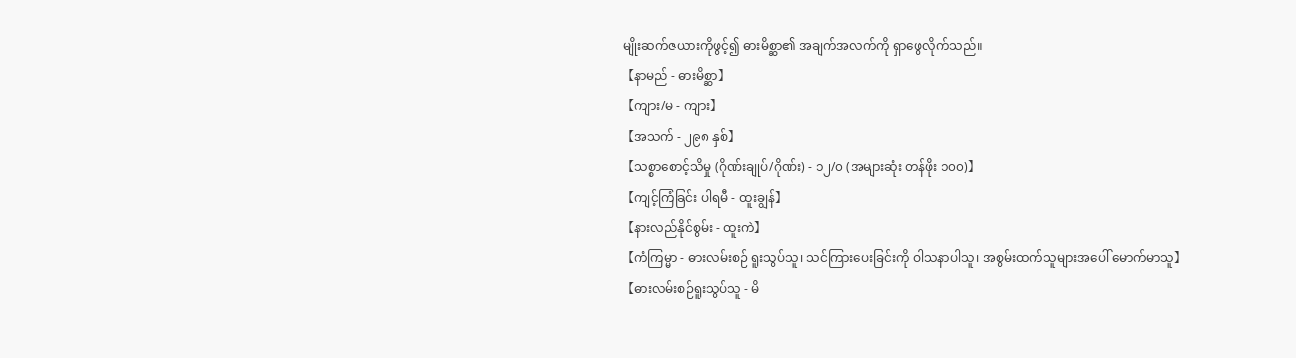မျိုးဆက်ဇယားကိုဖွင့်၍ ဓားမိစ္ဆာ၏ အချက်အလက်ကို ရှာဖွေလိုက်သည်။
【နာမည် - ဓားမိစ္ဆာ】
【ကျား/မ - ကျား】
【အသက် - ၂၉၈ နှစ်】
【သစ္စာစောင့်သိမှု (ဂိုဏ်းချုပ်/ဂိုဏ်း) - ၁၂/၀ (အများဆုံး တန်ဖိုး ၁၀၀)】
【ကျင့်ကြံခြင်း ပါရမီ - ထူးချွန်】
【နားလည်နိုင်စွမ်း - ထူးကဲ】
【ကံကြမ္မာ - ဓားလမ်းစဉ် ရူးသွပ်သူ၊ သင်ကြားပေးခြင်းကို ဝါသနာပါသူ၊ အစွမ်းထက်သူများအပေါ် မောက်မာသူ】
【ဓားလမ်းစဉ်ရူးသွပ်သူ - မိ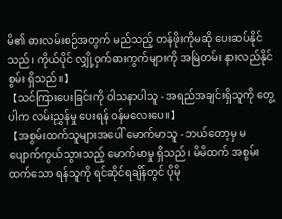မိ၏ ဓားလမ်းစဉ်အတွက် မည်သည့် တန်ဖိုးကိုမဆို ပေးဆပ်နိုင်သည်၊ ကိုယ်ပိုင် လျှို့ဝှက်ဓားကွက်များကို အမြဲတမ်း နားလည်နိုင်စွမ်း ရှိသည်။】
【သင်ကြားပေးခြင်းကို ဝါသနာပါသူ - အရည်အချင်းရှိသူကို တွေ့ပါက လမ်းညွှန်မှု ပေးရန် ဝန်မလေးပေ။】
【အစွမ်းထက်သူများအပေါ် မောက်မာသူ - ဘယ်တော့မှ မပျောက်ကွယ်သွားသည့် မောက်မာမှု ရှိသည်၊ မိမိထက် အစွမ်းထက်သော ရန်သူကို ရင်ဆိုင်ရချိန်တွင် ပိုမို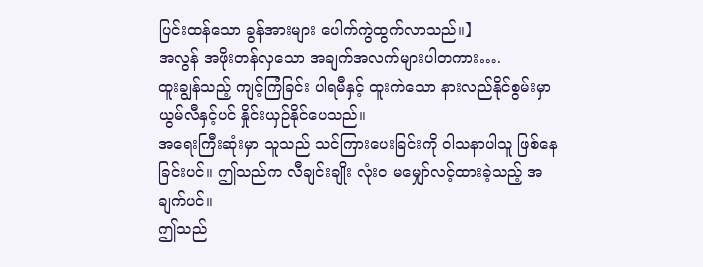ပြင်းထန်သော ခွန်အားများ ပေါက်ကွဲထွက်လာသည်။】
အလွန် အဖိုးတန်လှသော အချက်အလက်များပါတကား….
ထူးချွန်သည့် ကျင့်ကြံခြင်း ပါရမီနှင့် ထူးကဲသော နားလည်နိုင်စွမ်းမှာ ယွမ်လီနှင့်ပင် နှိုင်းယှဉ်နိုင်ပေသည်။
အရေးကြီးဆုံးမှာ သူသည် သင်ကြားပေးခြင်းကို ဝါသနာပါသူ ဖြစ်နေခြင်းပင်။ ဤသည်က လီချင်းချိုး လုံးဝ မမျှော်လင့်ထားခဲ့သည့် အချက်ပင်။
ဤသည်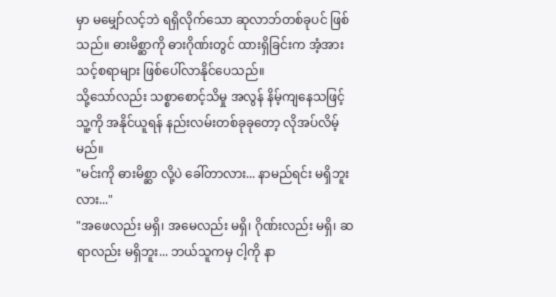မှာ မမျှော်လင့်ဘဲ ရရှိလိုက်သော ဆုလာဘ်တစ်ခုပင် ဖြစ်သည်။ ဓားမိစ္ဆာကို ဓားဂိုဏ်းတွင် ထားရှိခြင်းက အံ့အားသင့်စရာများ ဖြစ်ပေါ်လာနိုင်ပေသည်။
သို့သော်လည်း သစ္စာစောင့်သိမှု အလွန် နိမ့်ကျနေသဖြင့် သူ့ကို အနိုင်ယူရန် နည်းလမ်းတစ်ခုခုတော့ လိုအပ်လိမ့်မည်။
"မင်းကို ဓားမိစ္ဆာ လို့ပဲ ခေါ်တာလား... နာမည်ရင်း မရှိဘူးလား..."
"အဖေလည်း မရှိ၊ အမေလည်း မရှိ၊ ဂိုဏ်းလည်း မရှိ၊ ဆရာလည်း မရှိဘူး... ဘယ်သူကမှ ငါ့ကို နာ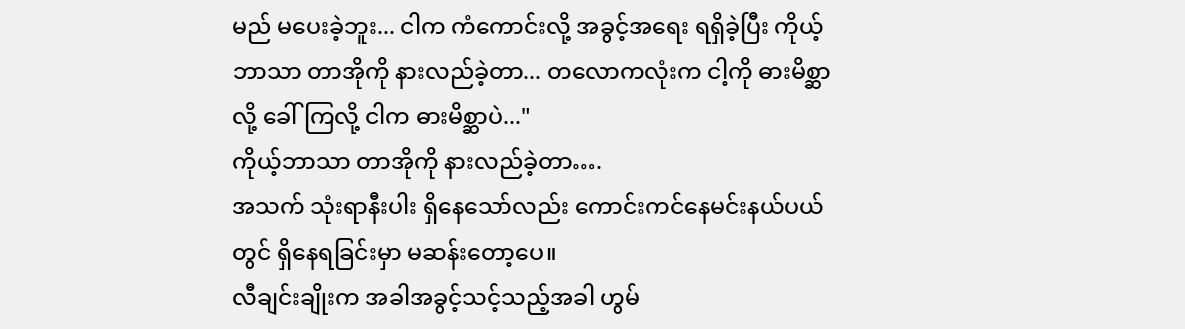မည် မပေးခဲ့ဘူး... ငါက ကံကောင်းလို့ အခွင့်အရေး ရရှိခဲ့ပြီး ကိုယ့်ဘာသာ တာအိုကို နားလည်ခဲ့တာ... တလောကလုံးက ငါ့ကို ဓားမိစ္ဆာလို့ ခေါ်ကြလို့ ငါက ဓားမိစ္ဆာပဲ..."
ကိုယ့်ဘာသာ တာအိုကို နားလည်ခဲ့တာ….
အသက် သုံးရာနီးပါး ရှိနေသော်လည်း ကောင်းကင်နေမင်းနယ်ပယ်တွင် ရှိနေရခြင်းမှာ မဆန်းတော့ပေ။
လီချင်းချိုးက အခါအခွင့်သင့်သည့်အခါ ဟွမ်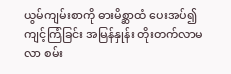ယွမ်ကျမ်းစာကို ဓားမိစ္ဆာထံ ပေးအပ်၍ ကျင့်ကြံခြင်း အမြန်နှုန်း တိုးတက်လာမလာ စမ်း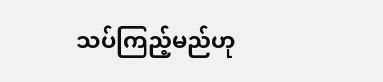သပ်ကြည့်မည်ဟု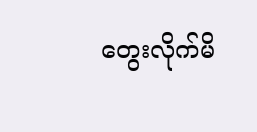တွေးလိုက်မိ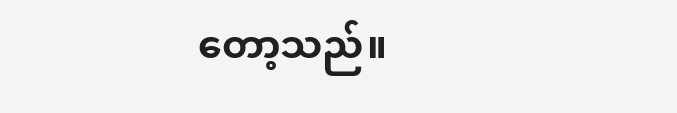တော့သည်။